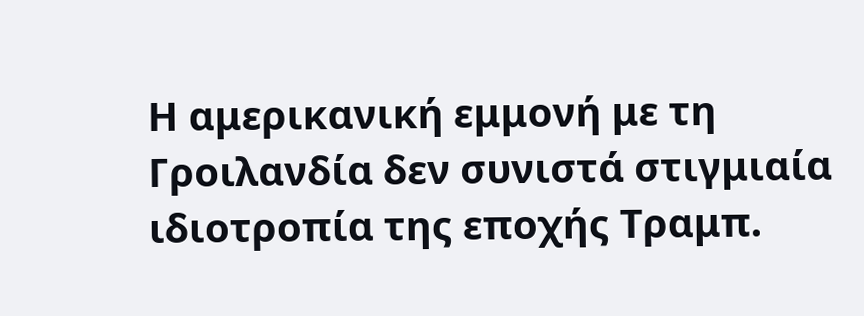Η αμερικανική εμμονή με τη Γροιλανδία δεν συνιστά στιγμιαία ιδιοτροπία της εποχής Τραμπ.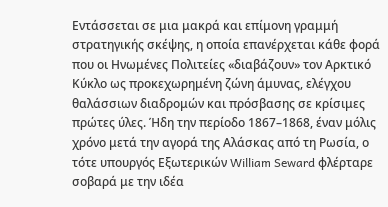Εντάσσεται σε μια μακρά και επίμονη γραμμή στρατηγικής σκέψης, η οποία επανέρχεται κάθε φορά που οι Ηνωμένες Πολιτείες «διαβάζουν» τον Αρκτικό Κύκλο ως προκεχωρημένη ζώνη άμυνας, ελέγχου θαλάσσιων διαδρομών και πρόσβασης σε κρίσιμες πρώτες ύλες. Ήδη την περίοδο 1867–1868, έναν μόλις χρόνο μετά την αγορά της Αλάσκας από τη Ρωσία, ο τότε υπουργός Εξωτερικών William Seward φλέρταρε σοβαρά με την ιδέα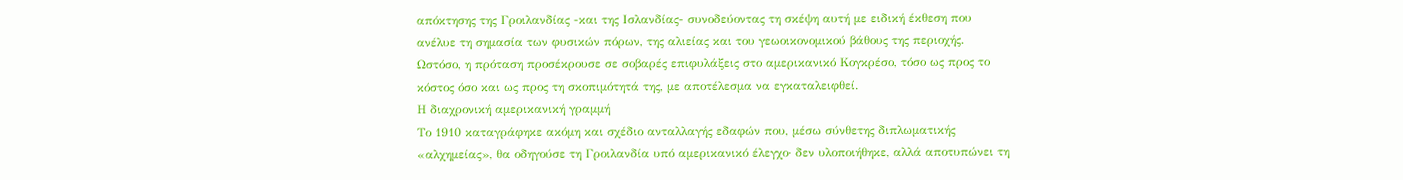απόκτησης της Γροιλανδίας -και της Ισλανδίας- συνοδεύοντας τη σκέψη αυτή με ειδική έκθεση που ανέλυε τη σημασία των φυσικών πόρων, της αλιείας και του γεωοικονομικού βάθους της περιοχής. Ωστόσο, η πρόταση προσέκρουσε σε σοβαρές επιφυλάξεις στο αμερικανικό Κογκρέσο, τόσο ως προς το κόστος όσο και ως προς τη σκοπιμότητά της, με αποτέλεσμα να εγκαταλειφθεί.
Η διαχρονική αμερικανική γραμμή
Το 1910 καταγράφηκε ακόμη και σχέδιο ανταλλαγής εδαφών που, μέσω σύνθετης διπλωματικής «αλχημείας», θα οδηγούσε τη Γροιλανδία υπό αμερικανικό έλεγχο· δεν υλοποιήθηκε, αλλά αποτυπώνει τη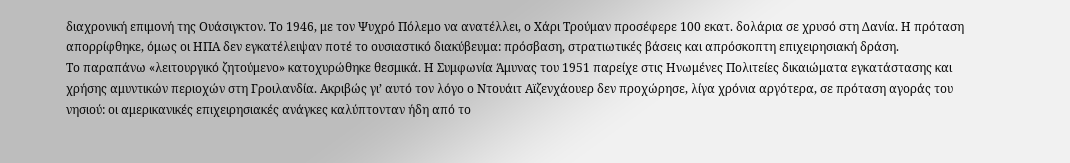διαχρονική επιμονή της Ουάσιγκτον. Το 1946, με τον Ψυχρό Πόλεμο να ανατέλλει, ο Χάρι Τρούμαν προσέφερε 100 εκατ. δολάρια σε χρυσό στη Δανία. Η πρόταση απορρίφθηκε, όμως οι ΗΠΑ δεν εγκατέλειψαν ποτέ το ουσιαστικό διακύβευμα: πρόσβαση, στρατιωτικές βάσεις και απρόσκοπτη επιχειρησιακή δράση.
Το παραπάνω «λειτουργικό ζητούμενο» κατοχυρώθηκε θεσμικά. Η Συμφωνία Άμυνας του 1951 παρείχε στις Ηνωμένες Πολιτείες δικαιώματα εγκατάστασης και χρήσης αμυντικών περιοχών στη Γροιλανδία. Ακριβώς γι’ αυτό τον λόγο ο Ντουάιτ Αϊζενχάουερ δεν προχώρησε, λίγα χρόνια αργότερα, σε πρόταση αγοράς του νησιού: οι αμερικανικές επιχειρησιακές ανάγκες καλύπτονταν ήδη από το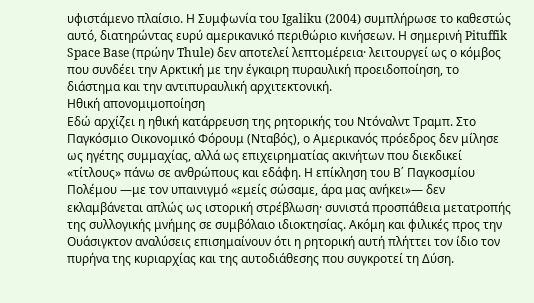υφιστάμενο πλαίσιο. Η Συμφωνία του Igaliku (2004) συμπλήρωσε το καθεστώς αυτό, διατηρώντας ευρύ αμερικανικό περιθώριο κινήσεων. Η σημερινή Pituffik Space Base (πρώην Thule) δεν αποτελεί λεπτομέρεια· λειτουργεί ως ο κόμβος που συνδέει την Αρκτική με την έγκαιρη πυραυλική προειδοποίηση, το διάστημα και την αντιπυραυλική αρχιτεκτονική.
Ηθική απονομιμοποίηση
Εδώ αρχίζει η ηθική κατάρρευση της ρητορικής του Ντόναλντ Τραμπ. Στο Παγκόσμιο Οικονομικό Φόρουμ (Νταβός), ο Αμερικανός πρόεδρος δεν μίλησε ως ηγέτης συμμαχίας, αλλά ως επιχειρηματίας ακινήτων που διεκδικεί «τίτλους» πάνω σε ανθρώπους και εδάφη. Η επίκληση του Β΄ Παγκοσμίου Πολέμου —με τον υπαινιγμό «εμείς σώσαμε, άρα μας ανήκει»— δεν εκλαμβάνεται απλώς ως ιστορική στρέβλωση· συνιστά προσπάθεια μετατροπής της συλλογικής μνήμης σε συμβόλαιο ιδιοκτησίας. Ακόμη και φιλικές προς την Ουάσιγκτον αναλύσεις επισημαίνουν ότι η ρητορική αυτή πλήττει τον ίδιο τον πυρήνα της κυριαρχίας και της αυτοδιάθεσης που συγκροτεί τη Δύση.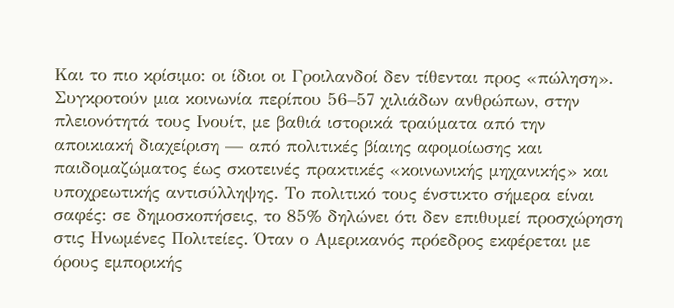Και το πιο κρίσιμο: οι ίδιοι οι Γροιλανδοί δεν τίθενται προς «πώληση». Συγκροτούν μια κοινωνία περίπου 56–57 χιλιάδων ανθρώπων, στην πλειονότητά τους Ινουίτ, με βαθιά ιστορικά τραύματα από την αποικιακή διαχείριση — από πολιτικές βίαιης αφομοίωσης και παιδομαζώματος έως σκοτεινές πρακτικές «κοινωνικής μηχανικής» και υποχρεωτικής αντισύλληψης. Το πολιτικό τους ένστικτο σήμερα είναι σαφές: σε δημοσκοπήσεις, το 85% δηλώνει ότι δεν επιθυμεί προσχώρηση στις Ηνωμένες Πολιτείες. Όταν ο Αμερικανός πρόεδρος εκφέρεται με όρους εμπορικής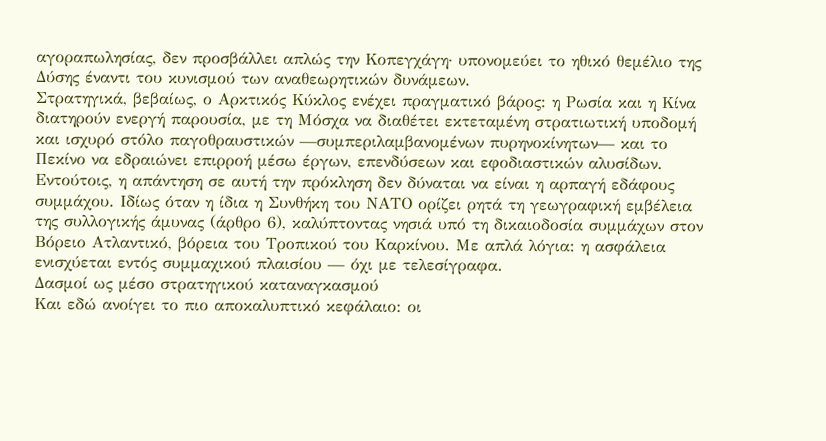αγοραπωλησίας, δεν προσβάλλει απλώς την Κοπεγχάγη· υπονομεύει το ηθικό θεμέλιο της Δύσης έναντι του κυνισμού των αναθεωρητικών δυνάμεων.
Στρατηγικά, βεβαίως, ο Αρκτικός Κύκλος ενέχει πραγματικό βάρος: η Ρωσία και η Κίνα διατηρούν ενεργή παρουσία, με τη Μόσχα να διαθέτει εκτεταμένη στρατιωτική υποδομή και ισχυρό στόλο παγοθραυστικών —συμπεριλαμβανομένων πυρηνοκίνητων— και το Πεκίνο να εδραιώνει επιρροή μέσω έργων, επενδύσεων και εφοδιαστικών αλυσίδων. Εντούτοις, η απάντηση σε αυτή την πρόκληση δεν δύναται να είναι η αρπαγή εδάφους συμμάχου. Ιδίως όταν η ίδια η Συνθήκη του ΝΑΤΟ ορίζει ρητά τη γεωγραφική εμβέλεια της συλλογικής άμυνας (άρθρο 6), καλύπτοντας νησιά υπό τη δικαιοδοσία συμμάχων στον Βόρειο Ατλαντικό, βόρεια του Τροπικού του Καρκίνου. Με απλά λόγια: η ασφάλεια ενισχύεται εντός συμμαχικού πλαισίου — όχι με τελεσίγραφα.
Δασμοί ως μέσο στρατηγικού καταναγκασμού
Και εδώ ανοίγει το πιο αποκαλυπτικό κεφάλαιο: οι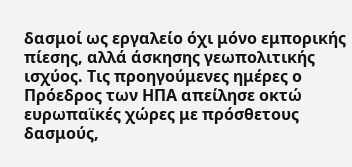δασμοί ως εργαλείο όχι μόνο εμπορικής πίεσης, αλλά άσκησης γεωπολιτικής ισχύος. Τις προηγούμενες ημέρες ο Πρόεδρος των ΗΠΑ απείλησε οκτώ ευρωπαϊκές χώρες με πρόσθετους δασμούς,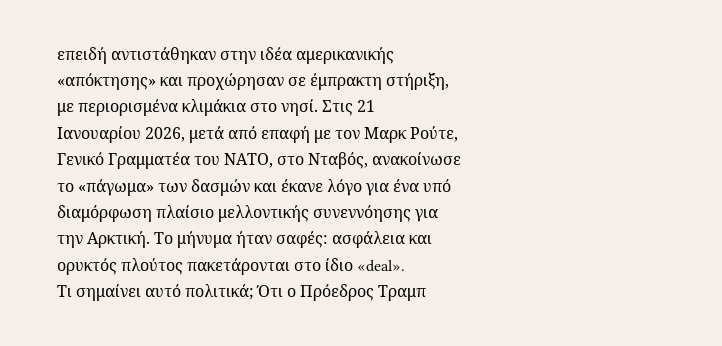επειδή αντιστάθηκαν στην ιδέα αμερικανικής «απόκτησης» και προχώρησαν σε έμπρακτη στήριξη, με περιορισμένα κλιμάκια στο νησί. Στις 21 Ιανουαρίου 2026, μετά από επαφή με τον Μαρκ Ρούτε, Γενικό Γραμματέα του ΝΑΤΟ, στο Νταβός, ανακοίνωσε το «πάγωμα» των δασμών και έκανε λόγο για ένα υπό διαμόρφωση πλαίσιο μελλοντικής συνεννόησης για την Αρκτική. Το μήνυμα ήταν σαφές: ασφάλεια και ορυκτός πλούτος πακετάρονται στο ίδιο «deal».
Τι σημαίνει αυτό πολιτικά; Ότι ο Πρόεδρος Τραμπ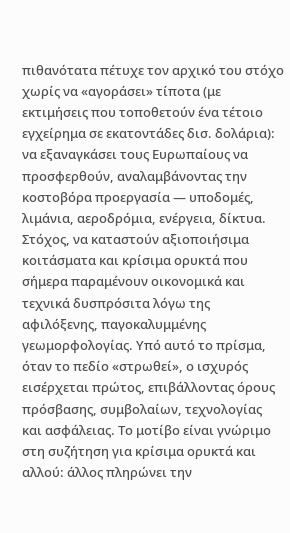πιθανότατα πέτυχε τον αρχικό του στόχο χωρίς να «αγοράσει» τίποτα (με εκτιμήσεις που τοποθετούν ένα τέτοιο εγχείρημα σε εκατοντάδες δισ. δολάρια): να εξαναγκάσει τους Ευρωπαίους να προσφερθούν, αναλαμβάνοντας την κοστοβόρα προεργασία — υποδομές, λιμάνια, αεροδρόμια, ενέργεια, δίκτυα. Στόχος, να καταστούν αξιοποιήσιμα κοιτάσματα και κρίσιμα ορυκτά που σήμερα παραμένουν οικονομικά και τεχνικά δυσπρόσιτα λόγω της αφιλόξενης, παγοκαλυμμένης γεωμορφολογίας. Υπό αυτό το πρίσμα, όταν το πεδίο «στρωθεί», ο ισχυρός εισέρχεται πρώτος, επιβάλλοντας όρους πρόσβασης, συμβολαίων, τεχνολογίας και ασφάλειας. Το μοτίβο είναι γνώριμο στη συζήτηση για κρίσιμα ορυκτά και αλλού: άλλος πληρώνει την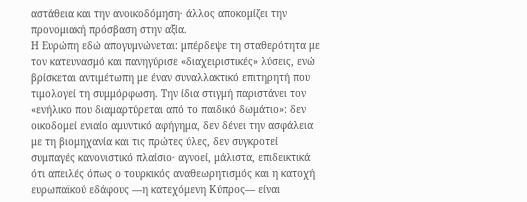αστάθεια και την ανοικοδόμηση· άλλος αποκομίζει την προνομιακή πρόσβαση στην αξία.
Η Ευρώπη εδώ απογυμνώνεται: μπέρδεψε τη σταθερότητα με τον κατευνασμό και πανηγύρισε «διαχειριστικές» λύσεις, ενώ βρίσκεται αντιμέτωπη με έναν συναλλακτικό επιτηρητή που τιμολογεί τη συμμόρφωση. Την ίδια στιγμή παριστάνει τον «ενήλικο που διαμαρτύρεται από το παιδικό δωμάτιο»: δεν οικοδομεί ενιαίο αμυντικό αφήγημα, δεν δένει την ασφάλεια με τη βιομηχανία και τις πρώτες ύλες, δεν συγκροτεί συμπαγές κανονιστικό πλαίσιο· αγνοεί, μάλιστα, επιδεικτικά ότι απειλές όπως ο τουρκικός αναθεωρητισμός και η κατοχή ευρωπαϊκού εδάφους —η κατεχόμενη Κύπρος— είναι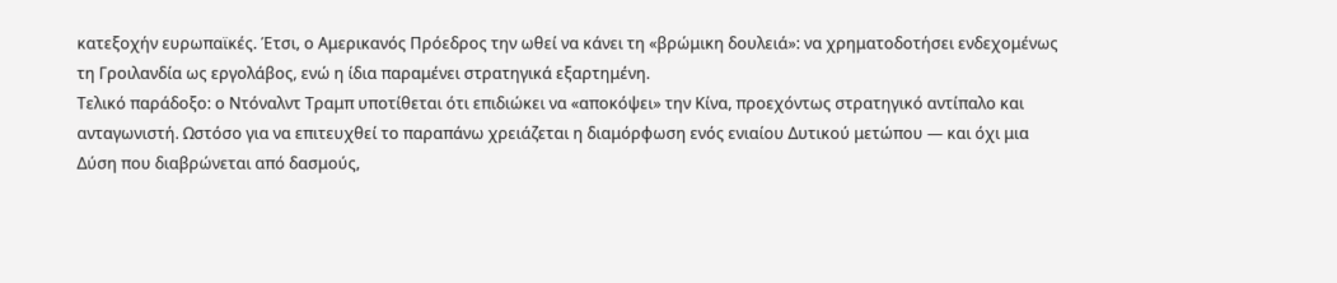κατεξοχήν ευρωπαϊκές. Έτσι, ο Αμερικανός Πρόεδρος την ωθεί να κάνει τη «βρώμικη δουλειά»: να χρηματοδοτήσει ενδεχομένως τη Γροιλανδία ως εργολάβος, ενώ η ίδια παραμένει στρατηγικά εξαρτημένη.
Τελικό παράδοξο: ο Ντόναλντ Τραμπ υποτίθεται ότι επιδιώκει να «αποκόψει» την Κίνα, προεχόντως στρατηγικό αντίπαλο και ανταγωνιστή. Ωστόσο για να επιτευχθεί το παραπάνω χρειάζεται η διαμόρφωση ενός ενιαίου Δυτικού μετώπου — και όχι μια Δύση που διαβρώνεται από δασμούς,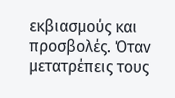εκβιασμούς και προσβολές. Όταν μετατρέπεις τους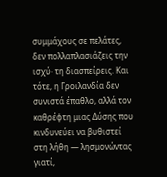συμμάχους σε πελάτες, δεν πολλαπλασιάζεις την ισχύ· τη διασπείρεις. Και τότε, η Γροιλανδία δεν συνιστά έπαθλο, αλλά τον καθρέφτη μιας Δύσης που κινδυνεύει να βυθιστεί στη λήθη — λησμονώντας γιατί,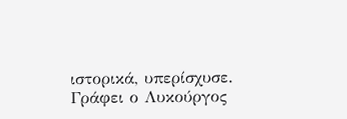ιστορικά, υπερίσχυσε.
Γράφει ο Λυκούργος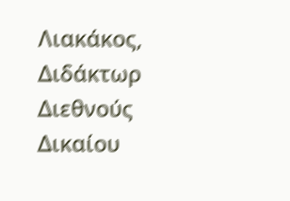Λιακάκος, Διδάκτωρ Διεθνούς Δικαίου